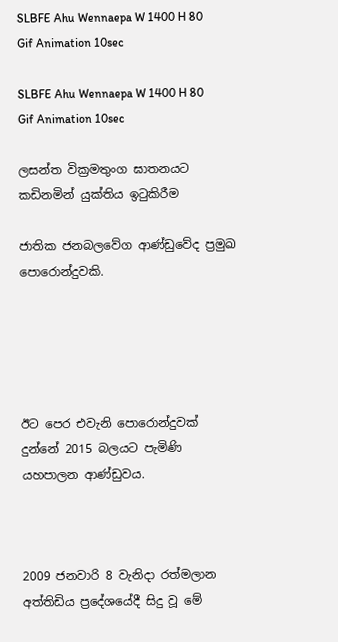SLBFE Ahu Wennaepa W 1400 H 80 Gif Animation 10sec

SLBFE Ahu Wennaepa W 1400 H 80 Gif Animation 10sec

ලසන්ත වික්‍රමතුංග ඝාතනයට කඩිනමින් යුක්තිය ඉටුකිරීම

ජාතික ජනබලවේග ආණ්ඩුවේද ප්‍රමුඛ පොරොන්දුවකි.





ඊට පෙර එවැනි පොරොන්දුවක් දුන්නේ 2015 බලයට පැමිණි යහපාලන ආණ්ඩුවය.



2009 ජනවාරි 8 වැනිදා රත්මලාන අත්තිඩිය ප්‍රදේශයේදී සිදු වූ මේ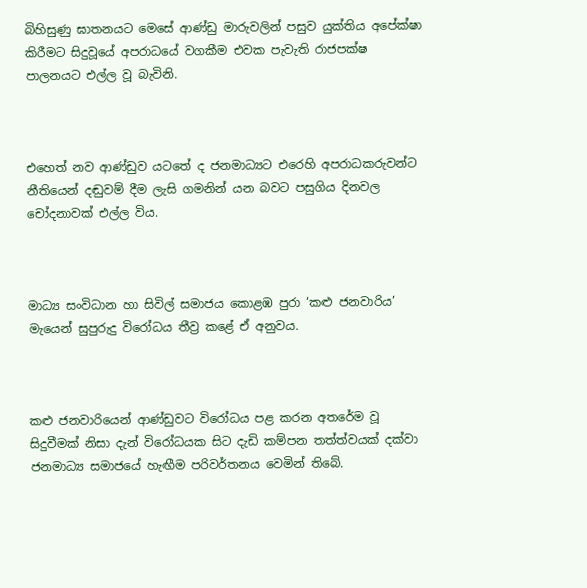බිහිසුණු ඝාතනයට මෙසේ ආණ්ඩු මාරුවලින් පසුව යුක්තිය අපේක්ෂා කිරීමට සිදුවූයේ අපරාධයේ වගකීම එවක පැවැති රාජපක්ෂ පාලනයට එල්ල වූ බැවිනි.



එහෙත් නව ආණ්ඩුව යටතේ ද ජනමාධ්‍යට එරෙහි අපරාධකරුවන්ට නීතියෙන් දඬුවම් දීම ලැසි ගමනින් යන බවට පසුගිය දිනවල චෝදනාවක් එල්ල විය.



මාධ්‍ය සංවිධාන හා සිවිල් සමාජය කොළඹ පුරා ‘කළු ජනවාරිය’ මැයෙන් සුපුරුදු විරෝධය තීව්‍ර කළේ ඒ අනුවය.



කළු ජනවාරියෙන් ආණ්ඩුවට විරෝධය පළ කරන අතරේම වූ සිදුවීමක් නිසා දැන් විරෝධයක සිට දැඩි කම්පන තත්ත්වයක් දක්වා ජනමාධ්‍ය සමාජයේ හැඟීම පරිවර්තනය වෙමින් තිබේ.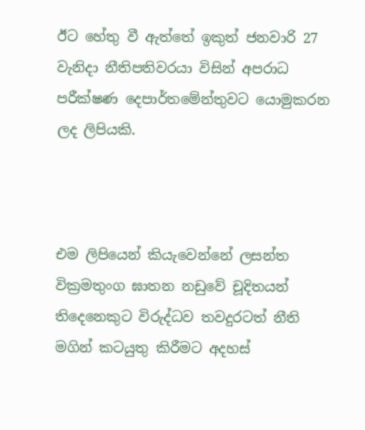ඊට හේතු වී ඇත්තේ ඉකුත් ජනවාරි 27 වැනිදා නීතිපතිවරයා විසින් අපරාධ පරීක්ෂණ දෙපාර්තමේන්තුවට යොමුකරන ලද ලිපියකි.



එම ලිපියෙන් කියැවෙන්නේ ලසන්ත වික්‍රමතුංග ඝාතන නඩුවේ චූදිතයන් තිදෙනෙකුට විරුද්ධව තවදුරටත් නීති මගින් කටයුතු කිරීමට අදහස්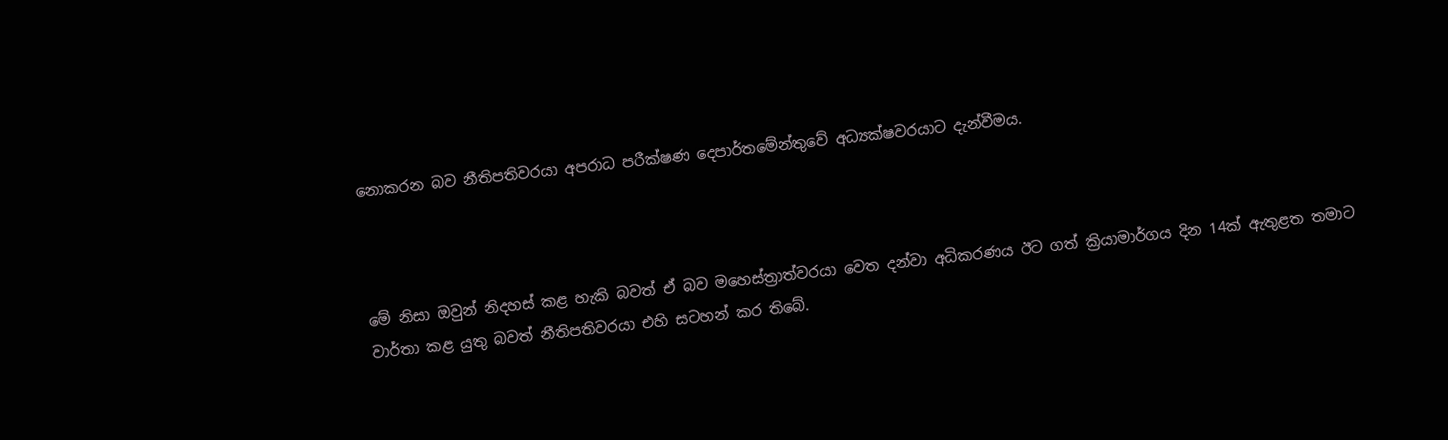නොකරන බව නීතිපතිවරයා අපරාධ පරීක්ෂණ දෙපාර්තමේන්තුවේ අධ්‍යක්ෂවරයාට දැන්වීමය.



මේ නිසා ඔවුන් නිදහස් කළ හැකි බවත් ඒ බව මහෙස්ත්‍රාත්වරයා වෙත දන්වා අධිකරණය ඊට ගත් ක්‍රියාමාර්ගය දින 14ක් ඇතුළත තමාට වාර්තා කළ යුතු බවත් නීතිපතිවරයා එහි සටහන් කර තිබේ.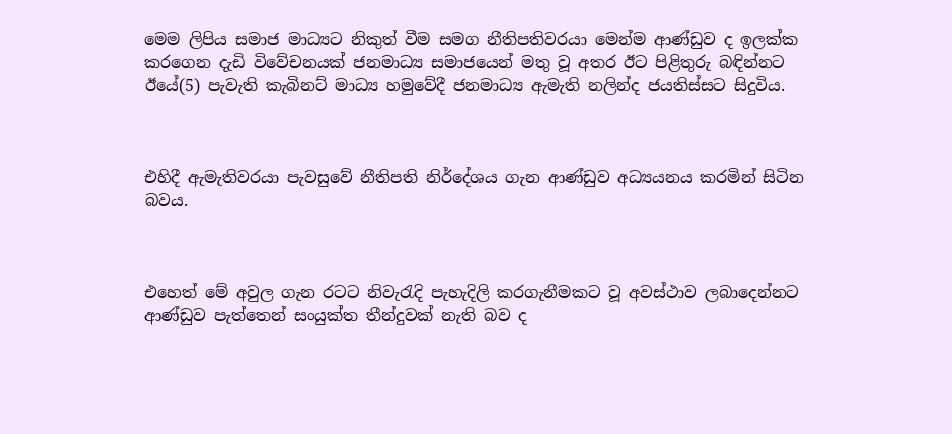මෙම ලිපිය සමාජ මාධ්‍යට නිකුත් වීම සමග නීතිපතිවරයා මෙන්ම ආණ්ඩුව ද ඉලක්ක කරගෙන දැඩි විවේචනයක් ජනමාධ්‍ය සමාජයෙන් මතු වූ අතර ඊට පිළිතුරු බඳින්නට ඊයේ(5) පැවැති කැබිනට් මාධ්‍ය හමුවේදී ජනමාධ්‍ය ඇමැති නලින්ද ජයතිස්සට සිදුවිය.



එහිදී ඇමැතිවරයා පැවසුවේ නීතිපති නිර්දේශය ගැන ආණ්ඩුව අධ්‍යයනය කරමින් සිටින බවය.



එහෙත් මේ අවුල ගැන රටට නිවැරැදි පැහැදිලි කරගැනීමකට වූ අවස්ථාව ලබාදෙන්නට ආණ්ඩුව පැත්තෙන් සංයුක්ත තීන්දුවක් නැති බව ද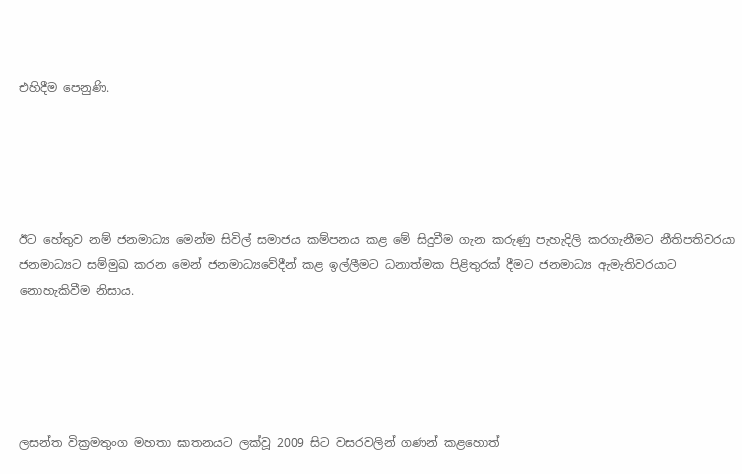එහිදීම පෙනුණි.





ඊට හේතුව නම් ජනමාධ්‍ය මෙන්ම සිවිල් සමාජය කම්පනය කළ මේ සිදුවීම ගැන කරුණු පැහැදිලි කරගැනීමට නීතිපතිවරයා ජනමාධ්‍යට සම්මුඛ කරන මෙන් ජනමාධ්‍යවේදීන් කළ ඉල්ලීමට ධනාත්මක පිළිතුරක් දීමට ජනමාධ්‍ය ඇමැතිවරයාට නොහැකිවීම නිසාය.





ලසන්ත වික්‍රමතුංග මහතා ඝාතනයට ලක්වූ 2009 සිට වසරවලින් ගණන් කළහොත්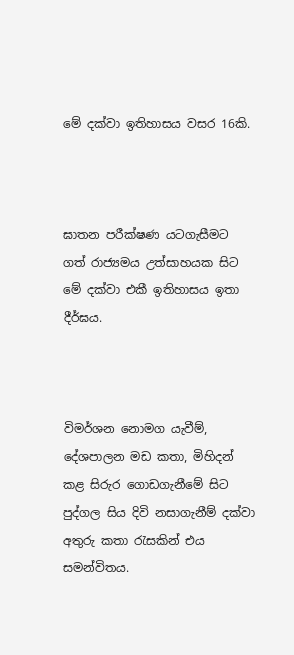මේ දක්වා ඉතිහාසය වසර 16කි.



ඝාතන පරීක්ෂණ යටගැසීමට ගත් රාජ්‍යමය උත්සාහයක සිට මේ දක්වා එකී ඉතිහාසය ඉතා දීර්ඝය.



විමර්ශන නොමග යැවීම්, දේශපාලන මඩ කතා, මිහිදන් කළ සිරුර ගොඩගැනීමේ සිට පුද්ගල සිය දිවි නසාගැනීම් දක්වා අතුරු කතා රැසකින් එය සමන්විතය.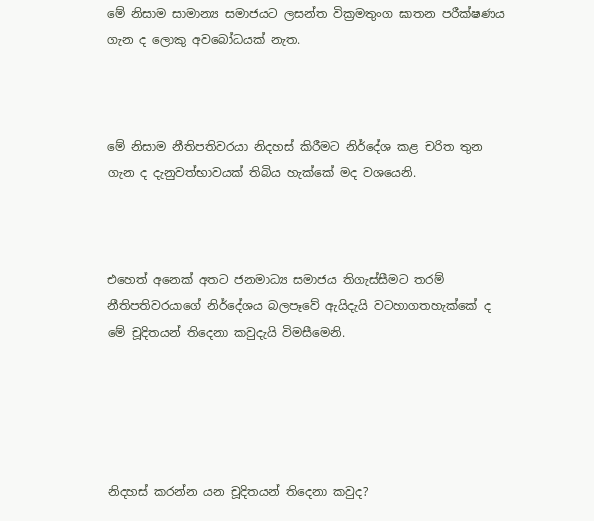මේ නිසාම සාමාන්‍ය සමාජයට ලසන්ත වික්‍රමතුංග ඝාතන පරීක්ෂණය ගැන ද ලොකු අවබෝධයක් නැත.



මේ නිසාම නීතිපතිවරයා නිදහස් කිරීමට නිර්දේශ කළ චරිත තුන ගැන ද දැනුවත්භාවයක් තිබිය හැක්කේ මද වශයෙනි.



එහෙත් අනෙක් අතට ජනමාධ්‍ය සමාජය තිගැස්සීමට තරම් නීතිපතිවරයාගේ නිර්දේශය බලපෑවේ ඇයිදැයි වටහාගතහැක්කේ ද මේ චූදිතයන් තිදෙනා කවුදැයි විමසීමෙනි.





නිදහස් කරන්න යන චූදිතයන් තිදෙනා කවුද?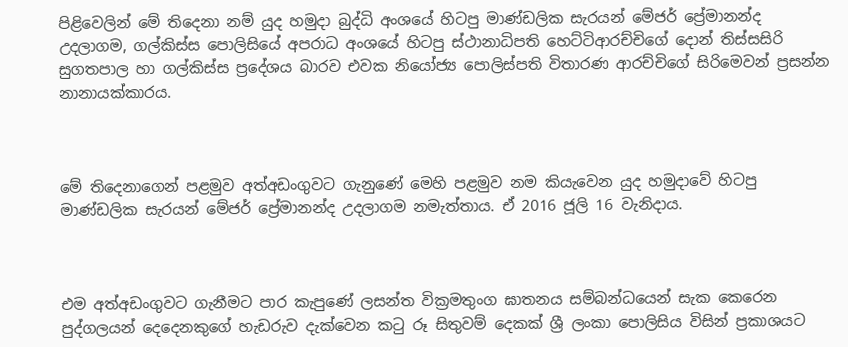පිළිවෙලින් මේ තිදෙනා නම් යුද හමුදා බුද්ධි අංශයේ හිටපු මාණ්ඩලික සැරයන් මේජර් ප්‍රේමානන්ද උදලාගම, ගල්කිස්ස පොලිසියේ අපරාධ අංශයේ හිටපු ස්ථානාධිපති හෙට්ටිආරච්චිගේ දොන් තිස්සසිරි සුගතපාල හා ගල්කිස්ස ප්‍රදේශය බාරව එවක නියෝජ්‍ය පොලිස්පති විතාරණ ආරච්චිගේ සිරිමෙවන් ප්‍රසන්න නානායක්කාරය.



මේ තිදෙනාගෙන් පළමුව අත්අඩංගුවට ගැනුණේ මෙහි පළමුව නම කියැවෙන යුද හමුදාවේ හිටපු මාණ්ඩලික සැරයන් මේජර් ප්‍රේමානන්ද උදලාගම නමැත්තාය. ඒ 2016 ජූලි 16 වැනිදාය.



එම අත්අඩංගුවට ගැනීමට පාර කැපුණේ ලසන්ත වික්‍රමතුංග ඝාතනය සම්බන්ධයෙන් සැක කෙරෙන පුද්ගලයන් දෙදෙනකුගේ හැඩරුව දැක්වෙන කටු රූ සිතුවම් දෙකක් ශ්‍රී ලංකා පොලිසිය විසින් ප්‍රකාශයට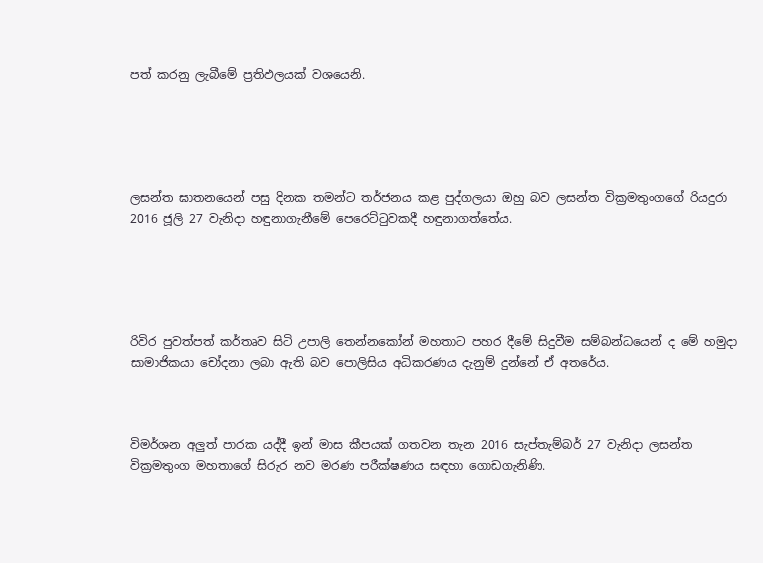පත් කරනු ලැබීමේ ප්‍රතිඵලයක් වශයෙනි.





ලසන්ත ඝාතනයෙන් පසු දිනක තමන්ට තර්ජනය කළ පුද්ගලයා ඔහු බව ලසන්ත වික්‍රමතුංගගේ රියදුරා 2016 ජූලි 27 වැනිදා හඳුනාගැනීමේ පෙරෙට්ටුවකදී හඳුනාගත්තේය.





රිවිර පුවත්පත් කර්තෘව සිටි උපාලි තෙන්නකෝන් මහතාට පහර දීමේ සිදුවීම සම්බන්ධයෙන් ද මේ හමුදා සාමාජිකයා චෝදනා ලබා ඇති බව පොලිසිය අධිකරණය දැනුම් දුන්නේ ඒ අතරේය.



විමර්ශන අලුත් පාරක යද්දී ඉන් මාස කීපයක් ගතවන තැන 2016 සැප්තැම්බර් 27 වැනිදා ලසන්ත වික්‍රමතුංග මහතාගේ සිරුර නව මරණ පරීක්ෂණය සඳහා ගොඩගැනිණි.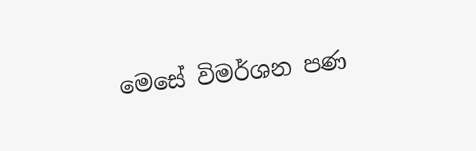මෙසේ විමර්ශන පණ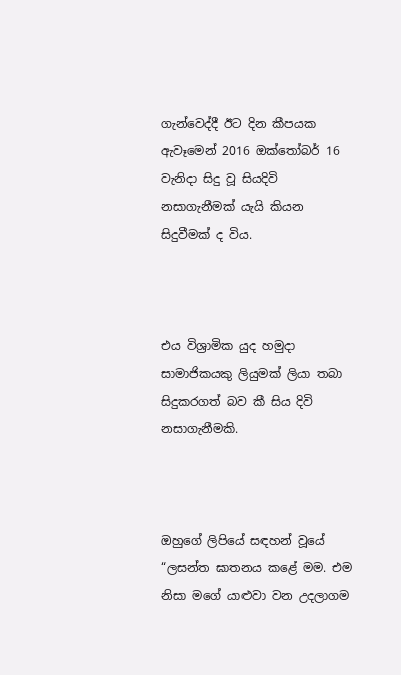ගැන්වෙද්දී ඊට දින කීපයක ඇවෑමෙන් 2016 ඔක්තෝබර් 16 වැනිදා සිදු වූ සියදිවි නසාගැනීමක් යැයි කියන සිදුවීමක් ද විය.



එය විශ්‍රාමික යුද හමුදා සාමාජිකයකු ලියුමක් ලියා තබා සිදුකරගත් බව කී සිය දිවි නසාගැනීමකි.



ඔහුගේ ලිපියේ සඳහන් වූයේ “ලසන්ත ඝාතනය කළේ මම. එම නිසා මගේ යාළුවා වන උදලාගම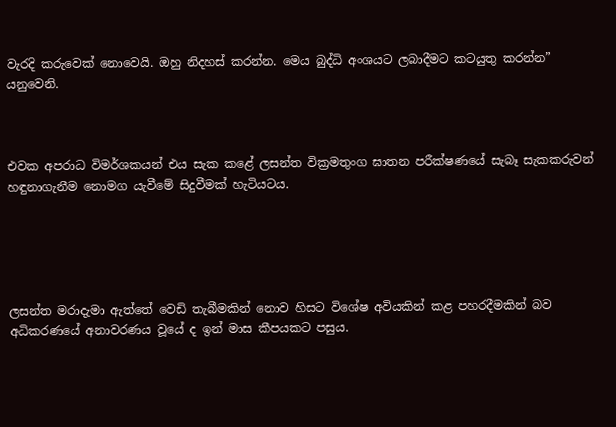වැරදි කරුවෙක් නොවෙයි. ඔහු නිදහස් කරන්න. මෙය බුද්ධි අංශයට ලබාදීමට කටයුතු කරන්න” යනුවෙනි.



එවක අපරාධ විමර්ශකයන් එය සැක කළේ ලසන්ත වික්‍රමතුංග ඝාතන පරීක්ෂණයේ සැබෑ සැකකරුවන් හඳුනාගැනීම නොමග යැවීමේ සිදුවීමක් හැටියටය.





ලසන්ත මරාදැමා ඇත්තේ වෙඩි තැබීමකින් නොව හිසට විශේෂ අවියකින් කළ පහරදීමකින් බව අධිකරණයේ අනාවරණය වූයේ ද ඉන් මාස කීපයකට පසුය.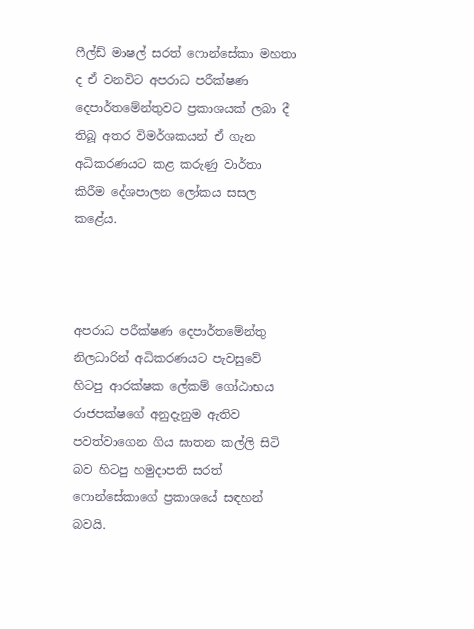ෆීල්ඩ් මාෂල් සරත් ෆොන්සේකා මහතා ද ඒ වනවිට අපරාධ පරීක්ෂණ දෙපාර්තමේන්තුවට ප්‍රකාශයක් ලබා දී තිබූ අතර විමර්ශකයන් ඒ ගැන අධිකරණයට කළ කරුණු වාර්තා කිරීම දේශපාලන ලෝකය සසල කළේය.



අපරාධ පරීක්ෂණ දෙපාර්තමේන්තු නිලධාරින් අධිකරණයට පැවසුවේ හිටපු ආරක්ෂක ලේකම් ගෝඨාභය රාජපක්ෂගේ අනුදැනුම ඇතිව පවත්වාගෙන ගිය ඝාතන කල්ලි සිටි බව හිටපු හමුදාපති සරත් ෆොන්සේකාගේ ප්‍රකාශයේ සඳහන් බවයි.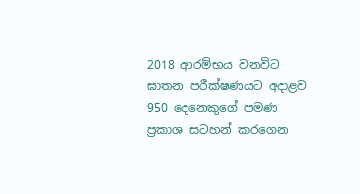2018 ආරම්භය වනවිට ඝාතන පරීක්ෂණයට අදාළව 950 දෙනෙකුගේ පමණ ප්‍රකාශ සටහන් කරගෙන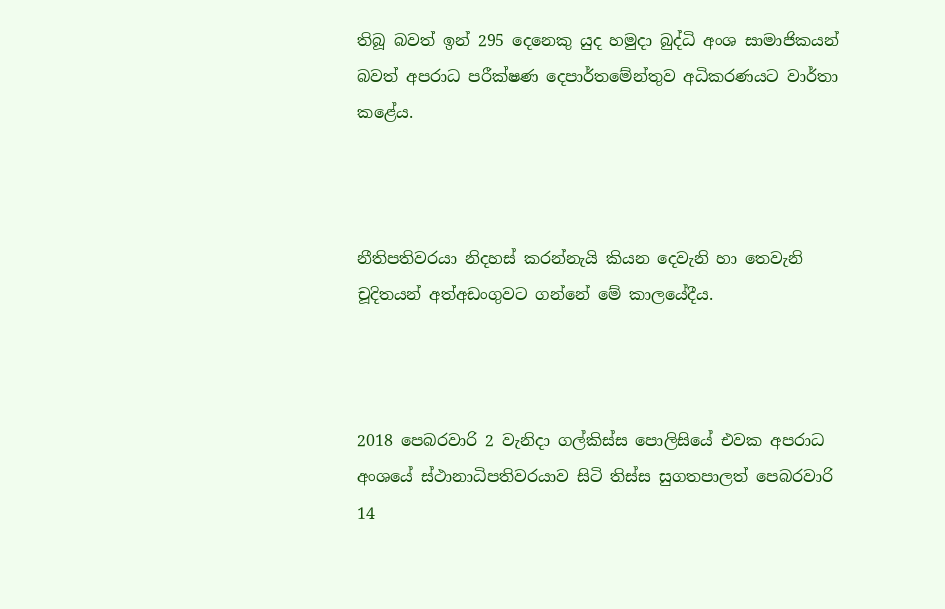තිබූ බවත් ඉන් 295 දෙනෙකු යුද හමුදා බුද්ධි අංශ සාමාජිකයන් බවත් අපරාධ පරීක්ෂණ දෙපාර්තමේන්තුව අධිකරණයට වාර්තා කළේය.



නීතිපතිවරයා නිදහස් කරන්නැයි කියන දෙවැනි හා තෙවැනි චූදිතයන් අත්අඩංගුවට ගන්නේ මේ කාලයේදීය.



2018 පෙබරවාරි 2 වැනිදා ගල්කිස්ස පොලිසියේ එවක අපරාධ අංශයේ ස්ථානාධිපතිවරයාව සිටි තිස්ස සුගතපාලත් පෙබරවාරි 14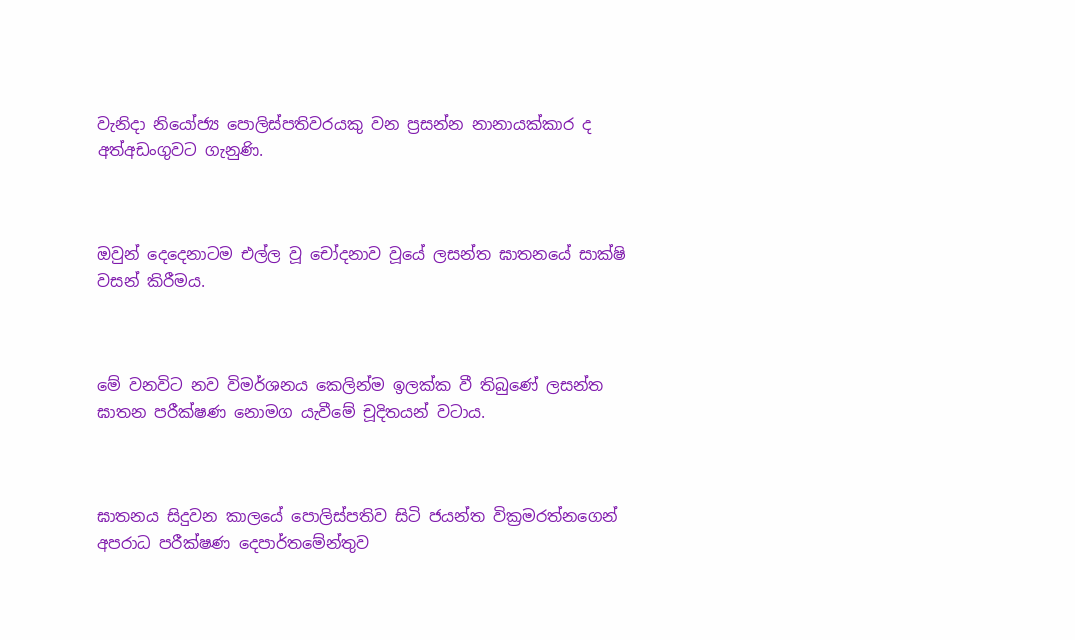වැනිදා නියෝජ්‍ය පොලිස්පතිවරයකු වන ප්‍රසන්න නානායක්කාර ද අත්අඩංගුවට ගැනුණි.



ඔවුන් දෙදෙනාටම එල්ල වූ චෝදනාව වූයේ ලසන්ත ඝාතනයේ සාක්ෂි වසන් කිරීමය.



මේ වනවිට නව විමර්ශනය කෙලින්ම ඉලක්ක වී තිබුණේ ලසන්ත ඝාතන පරීක්ෂණ නොමග යැවීමේ චූදිතයන් වටාය.



ඝාතනය සිදුවන කාලයේ පොලිස්පතිව සිටි ජයන්ත වික්‍රමරත්නගෙන් අපරාධ පරීක්ෂණ දෙපාර්තමේන්තුව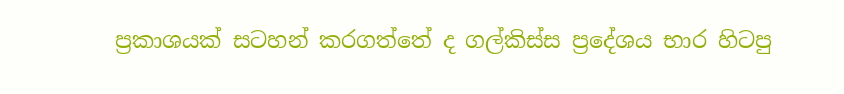ප්‍රකාශයක් සටහන් කරගත්තේ ද ගල්කිස්ස ප්‍රදේශය භාර හිටපු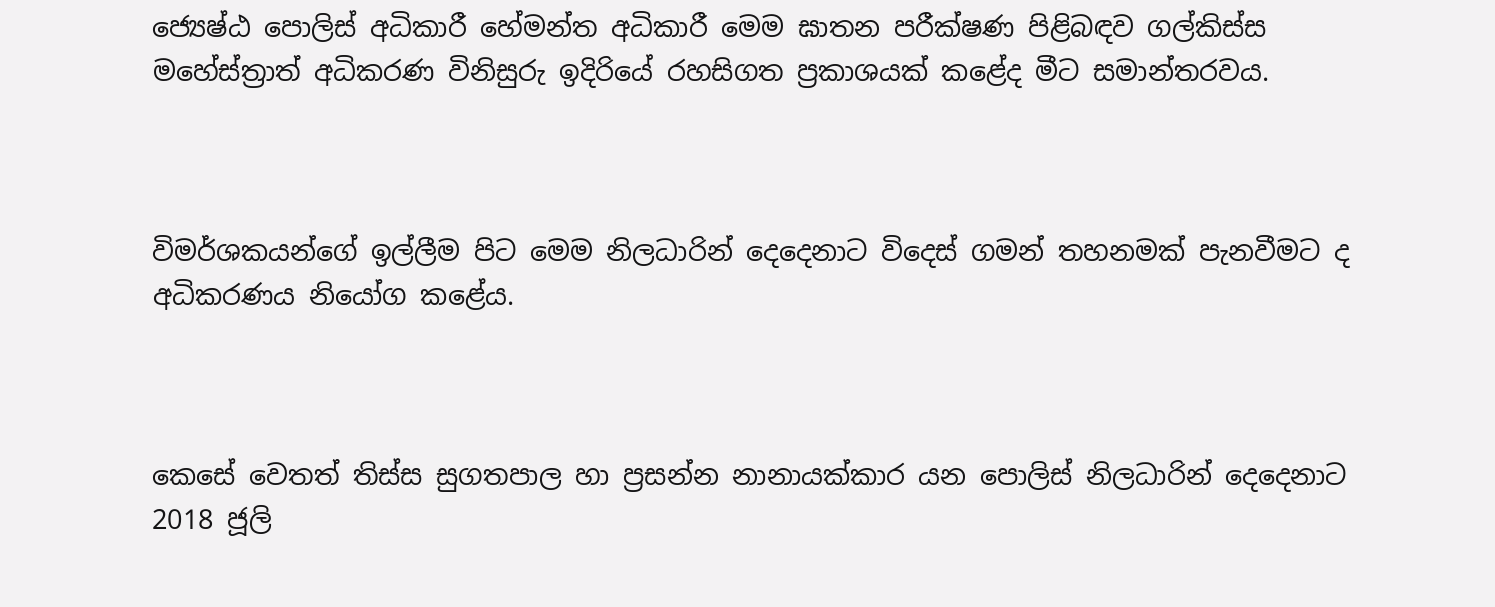ජ්‍යෙෂ්ඨ පොලිස් අධිකාරී හේමන්ත අධිකාරී මෙම ඝාතන පරීක්ෂණ පිළිබඳව ගල්කිස්ස මහේස්ත්‍රාත් අධිකරණ විනිසුරු ඉදිරියේ රහසිගත ප්‍රකාශයක් කළේද මීට සමාන්තරවය.



විමර්ශකයන්ගේ ඉල්ලීම පිට මෙම නිලධාරින් දෙදෙනාට විදෙස් ගමන් තහනමක් පැනවීමට ද අධිකරණය නියෝග කළේය.



කෙසේ වෙතත් තිස්ස සුගතපාල හා ප්‍රසන්න නානායක්කාර යන පොලිස් නිලධාරින් දෙදෙනාට 2018 ජූලි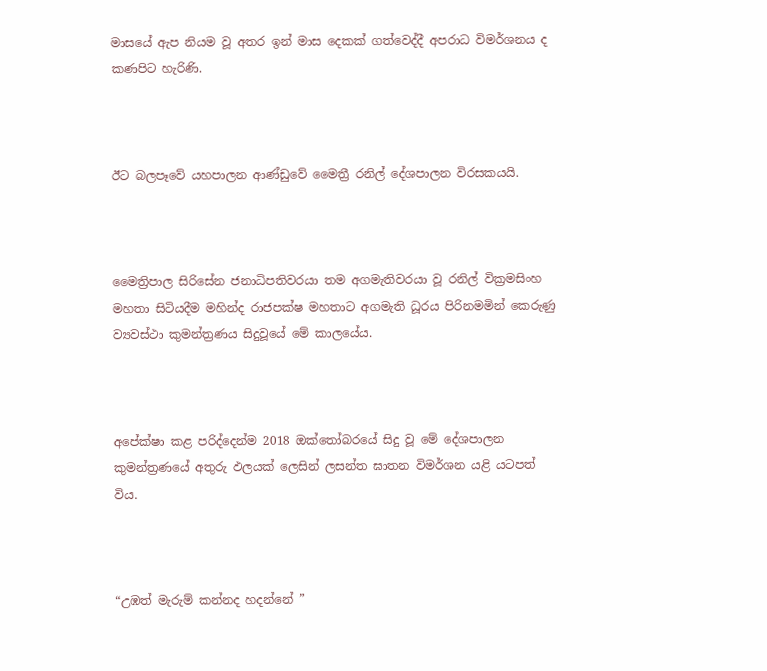මාසයේ ඇප නියම වූ අතර ඉන් මාස දෙකක් ගත්වෙද්දී අපරාධ විමර්ශනය ද කණපිට හැරිණි.



ඊට බලපෑවේ යහපාලන ආණ්ඩුවේ මෛත්‍රී රනිල් දේශපාලන විරසකයයි.



මෛත්‍රිපාල සිරිසේන ජනාධිපතිවරයා තම අගමැතිවරයා වූ රනිල් වික්‍රමසිංහ මහතා සිටියදීම මහින්ද රාජපක්ෂ මහතාට අගමැති ධූරය පිරිනමමින් කෙරුණු ව්‍යවස්ථා කුමන්ත්‍රණය සිදුවූයේ මේ කාලයේය.



අපේක්ෂා කළ පරිද්දෙන්ම 2018 ඔක්තෝබරයේ සිදු වූ මේ දේශපාලන කුමන්ත්‍රණයේ අතුරු ඵලයක් ලෙසින් ලසන්ත ඝාතන විමර්ශන යළි යටපත් විය.



“උඹත් මැරුම් කන්නද හදන්නේ ”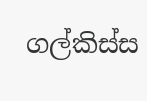ගල්කිස්ස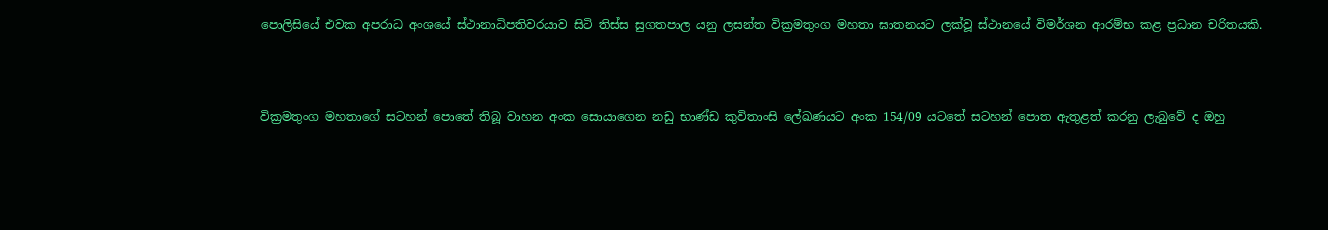පොලිසියේ එවක අපරාධ අංශයේ ස්ථානාධිපතිවරයාව සිටි තිස්ස සුගතපාල යනු ලසන්ත වික්‍රමතුංග මහතා ඝාතනයට ලක්වූ ස්ථානයේ විමර්ශන ආරම්භ කළ ප්‍රධාන චරිතයකි.



වික්‍රමතුංග මහතාගේ සටහන් පොතේ තිබූ වාහන අංක සොයාගෙන නඩු භාණ්ඩ කුවිතාංසි ලේඛණයට අංක 154/09 යටතේ සටහන් පොත ඇතුළත් කරනු ලැබුවේ ද ඔහු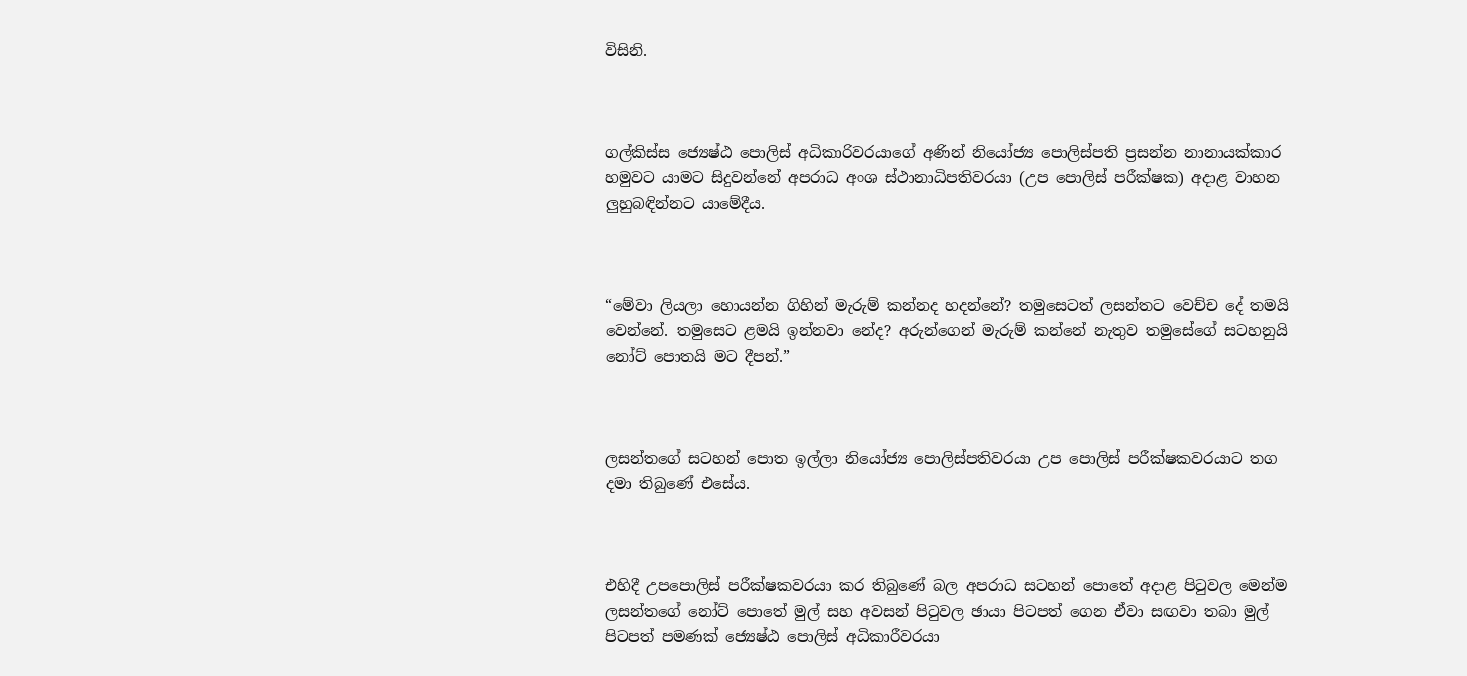විසිනි.



ගල්කිස්ස ජ්‍යෙෂ්ඨ පොලිස් අධිකාරිවරයාගේ අණින් නියෝජ්‍ය පොලිස්පති ප්‍රසන්න නානායක්කාර හමුවට යාමට සිදුවන්නේ අපරාධ අංශ ස්ථානාධිපතිවරයා (උප පොලිස් පරීක්ෂක) අදාළ වාහන ලුහුබඳින්නට යාමේදීය.



“මේවා ලියලා හොයන්න ගිහින් මැරුම් කන්නද හදන්නේ? තමුසෙටත් ලසන්තට වෙච්ච දේ තමයි වෙන්නේ. තමුසෙට ළමයි ඉන්නවා නේද? අරුන්ගෙන් මැරුම් කන්නේ නැතුව තමුසේගේ සටහනුයි නෝට් පොතයි මට දීපන්.”



ලසන්තගේ සටහන් පොත ඉල්ලා නියෝජ්‍ය පොලිස්පතිවරයා උප පොලිස් පරීක්ෂකවරයාට තග දමා තිබුණේ එසේය.



එහිදී උපපොලිස් පරීක්ෂකවරයා කර තිබුණේ බල අපරාධ සටහන් පොතේ අදාළ පිටුවල මෙන්ම ලසන්තගේ නෝට් පොතේ මුල් සහ අවසන් පිටුවල ඡායා පිටපත් ගෙන ඒවා සඟවා තබා මුල් පිටපත් පමණක් ජ්‍යෙෂ්ඨ පොලිස් අධිකාරීවරයා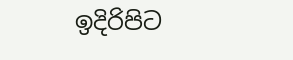ඉදිරිපිට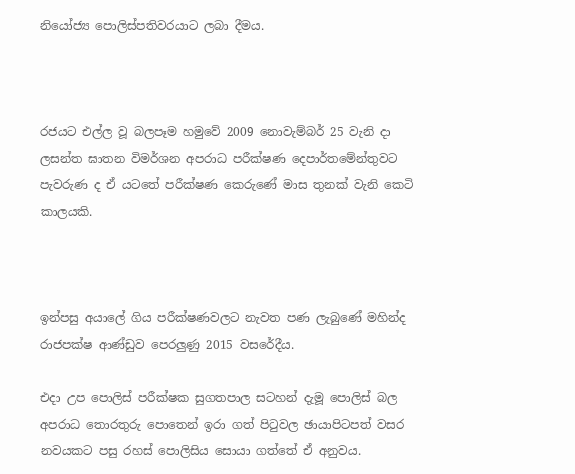නියෝජ්‍ය පොලිස්පතිවරයාට ලබා දීමය.



රජයට එල්ල වූ බලපෑම හමුවේ 2009 නොවැම්බර් 25 වැනි දා ලසන්ත ඝාතන විමර්ශන අපරාධ පරීක්ෂණ දෙපාර්තමේන්තුවට පැවරුණ ද ඒ යටතේ පරීක්ෂණ කෙරුණේ මාස තුනක් වැනි කෙටි කාලයකි.



ඉන්පසු අයාලේ ගිය පරීක්ෂණවලට නැවත පණ ලැබුණේ මහින්ද රාජපක්ෂ ආණ්ඩුව පෙරලුණු 2015 වසරේදීය.

එදා උප පොලිස් පරීක්ෂක සුගතපාල සටහන් දැමූ පොලිස් බල අපරාධ තොරතුරු පොතෙන් ඉරා ගත් පිටුවල ඡායාපිටපත් වසර නවයකට පසු රහස් පොලිසිය සොයා ගත්තේ ඒ අනුවය.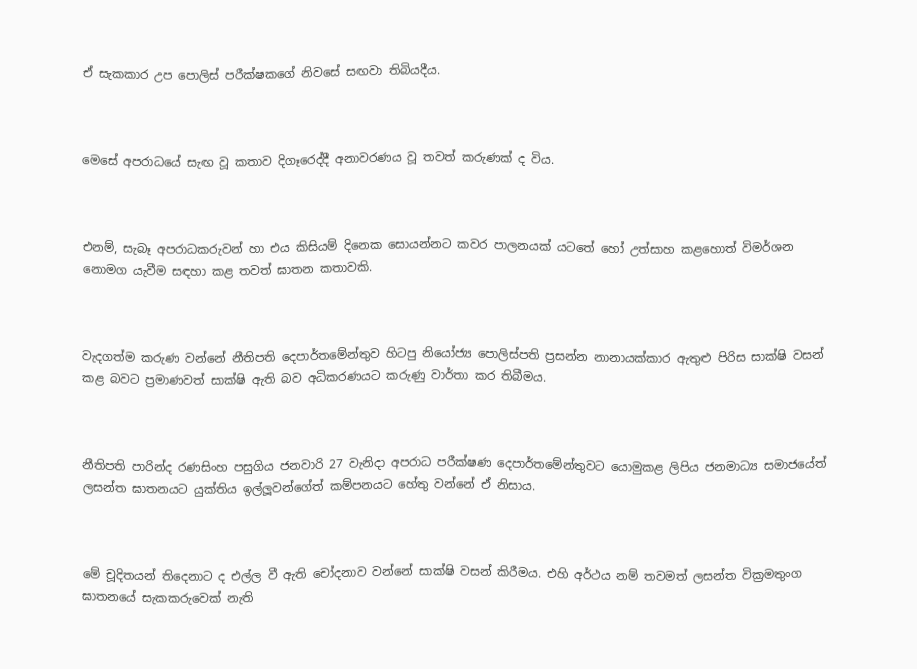ඒ සැකකාර උප පොලිස් පරීක්ෂකගේ නිවසේ සඟවා තිබියදීය.



මෙසේ අපරාධයේ සැඟ වූ කතාව දිගෑරෙද්දී අනාවරණය වූ තවත් කරුණක් ද විය.



එනම්, සැබෑ අපරාධකරුවන් හා එය කිසියම් දිනෙක සොයන්නට කවර පාලනයක් යටතේ හෝ උත්සාහ කළහොත් විමර්ශන නොමග යැවීම සඳහා කළ තවත් ඝාතන කතාවකි.



වැදගත්ම කරුණ වන්නේ නීතිපති දෙපාර්තමේන්තුව හිටපු නියෝජ්‍ය පොලිස්පති ප්‍රසන්න නානායක්කාර ඇතුළු පිරිස සාක්ෂි වසන් කළ බවට ප්‍රමාණවත් සාක්ෂි ඇති බව අධිකරණයට කරුණු වාර්තා කර තිබීමය.



නීතිපති පාරින්ද රණසිංහ පසුගිය ජනවාරි 27 වැනිදා අපරාධ පරීක්ෂණ දෙපාර්තමේන්තුවට යොමුකළ ලිපිය ජනමාධ්‍ය සමාජයේත් ලසන්ත ඝාතනයට යුක්තිය ඉල්ලූවන්ගේත් කම්පනයට හේතු වන්නේ ඒ නිසාය.



මේ චූදිතයන් තිදෙනාට ද එල්ල වී ඇති චෝදනාව වන්නේ සාක්ෂි වසන් කිරීමය. එහි අර්ථය නම් තවමත් ලසන්ත වික්‍රමතුංග ඝාතනයේ සැකකරුවෙක් නැති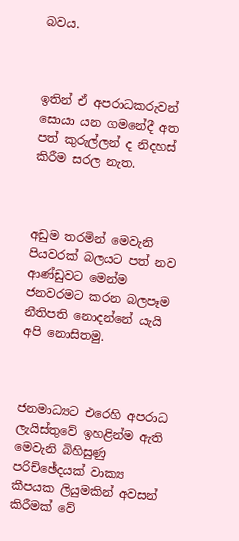බවය.



ඉතින් ඒ අපරාධකරුවන් සොයා යන ගමනේදී අත පත් කුරුල්ලන් ද නිදහස් කිරීම සරල නැත.



අඩුම තරමින් මෙවැනි පියවරක් බලයට පත් නව ආණ්ඩුවට මෙන්ම ජනවරමට කරන බලපෑම නීතිපති නොදන්නේ යැයි අපි නොසිතමු.



ජනමාධ්‍යට එරෙහි අපරාධ ලැයිස්තුවේ ඉහළින්ම ඇති මෙවැනි බිහිසුණු පරිච්ඡේදයක් වාක්‍ය කීපයක ලියුමකින් අවසන් කිරීමක් වේ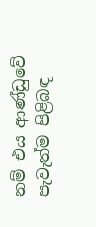නම් එය ආණ්ඩුවේ පැවැත්ම පිළිබඳ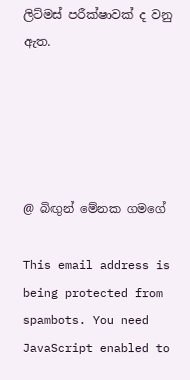ලිට්මස් පරීක්ෂාවක් ද වනු ඇත.





@ බිඟුන් මේනක ගමගේ

This email address is being protected from spambots. You need JavaScript enabled to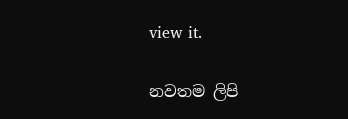view it.

නවතම ලිපි